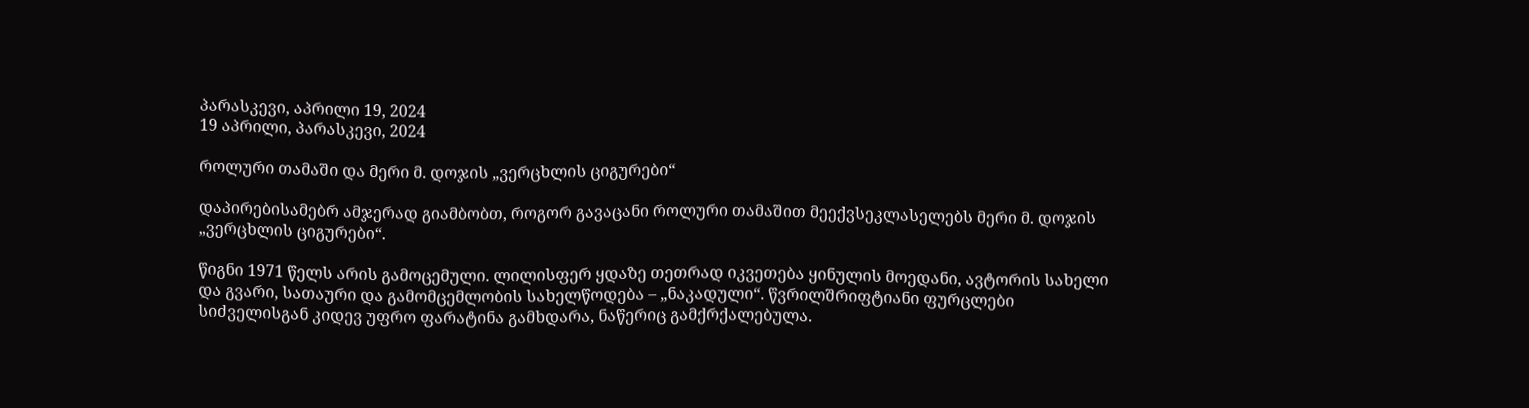პარასკევი, აპრილი 19, 2024
19 აპრილი, პარასკევი, 2024

როლური თამაში და მერი მ. დოჯის „ვერცხლის ციგურები“

დაპირებისამებრ ამჯერად გიამბობთ, როგორ გავაცანი როლური თამაშით მეექვსეკლასელებს მერი მ. დოჯის „ვერცხლის ციგურები“.

წიგნი 1971 წელს არის გამოცემული. ლილისფერ ყდაზე თეთრად იკვეთება ყინულის მოედანი, ავტორის სახელი და გვარი, სათაური და გამომცემლობის სახელწოდება – „ნაკადული“. წვრილშრიფტიანი ფურცლები სიძველისგან კიდევ უფრო ფარატინა გამხდარა, ნაწერიც გამქრქალებულა.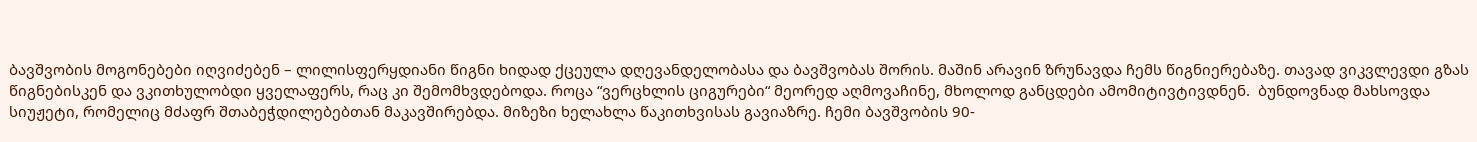ბავშვობის მოგონებები იღვიძებენ – ლილისფერყდიანი წიგნი ხიდად ქცეულა დღევანდელობასა და ბავშვობას შორის. მაშინ არავინ ზრუნავდა ჩემს წიგნიერებაზე. თავად ვიკვლევდი გზას წიგნებისკენ და ვკითხულობდი ყველაფერს, რაც კი შემომხვდებოდა. როცა “ვერცხლის ციგურები“ მეორედ აღმოვაჩინე, მხოლოდ განცდები ამომიტივტივდნენ.  ბუნდოვნად მახსოვდა სიუჟეტი, რომელიც მძაფრ შთაბეჭდილებებთან მაკავშირებდა. მიზეზი ხელახლა წაკითხვისას გავიაზრე. ჩემი ბავშვობის 90-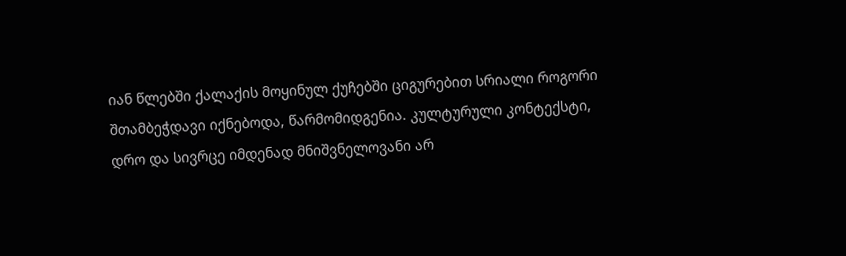იან წლებში ქალაქის მოყინულ ქუჩებში ციგურებით სრიალი როგორი შთამბეჭდავი იქნებოდა, წარმომიდგენია. კულტურული კონტექსტი, დრო და სივრცე იმდენად მნიშვნელოვანი არ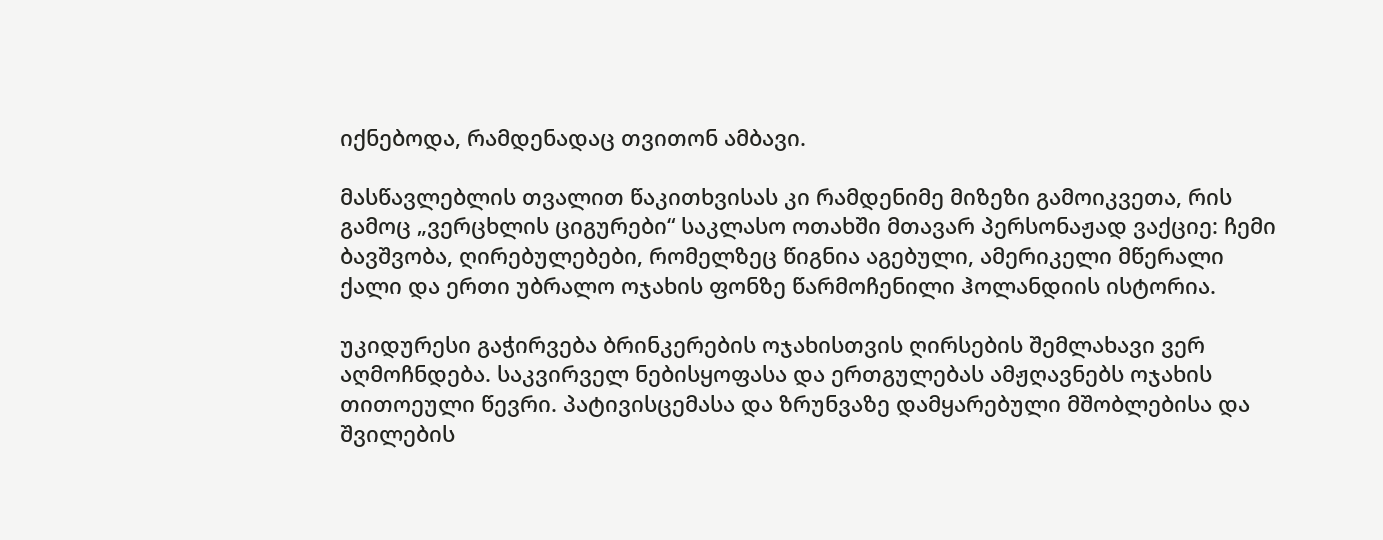იქნებოდა, რამდენადაც თვითონ ამბავი.

მასწავლებლის თვალით წაკითხვისას კი რამდენიმე მიზეზი გამოიკვეთა, რის გამოც „ვერცხლის ციგურები“ საკლასო ოთახში მთავარ პერსონაჟად ვაქციე: ჩემი ბავშვობა, ღირებულებები, რომელზეც წიგნია აგებული, ამერიკელი მწერალი ქალი და ერთი უბრალო ოჯახის ფონზე წარმოჩენილი ჰოლანდიის ისტორია.

უკიდურესი გაჭირვება ბრინკერების ოჯახისთვის ღირსების შემლახავი ვერ აღმოჩნდება. საკვირველ ნებისყოფასა და ერთგულებას ამჟღავნებს ოჯახის თითოეული წევრი. პატივისცემასა და ზრუნვაზე დამყარებული მშობლებისა და შვილების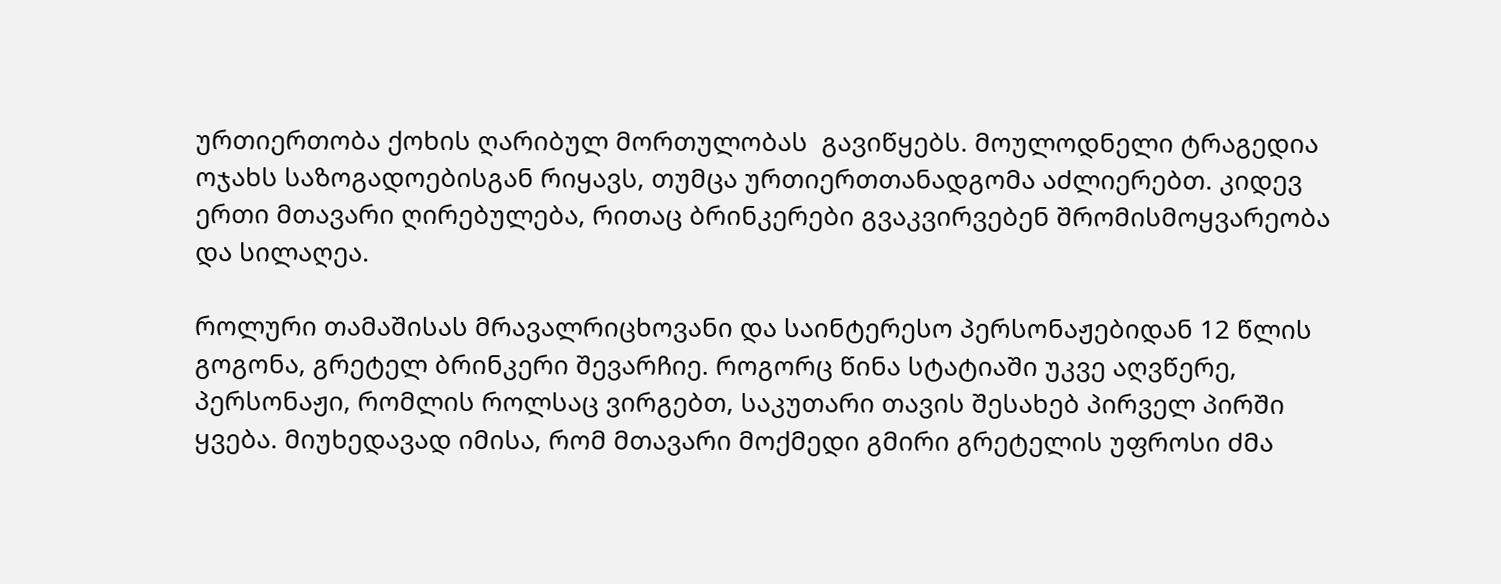ურთიერთობა ქოხის ღარიბულ მორთულობას  გავიწყებს. მოულოდნელი ტრაგედია ოჯახს საზოგადოებისგან რიყავს, თუმცა ურთიერთთანადგომა აძლიერებთ. კიდევ ერთი მთავარი ღირებულება, რითაც ბრინკერები გვაკვირვებენ შრომისმოყვარეობა და სილაღეა.

როლური თამაშისას მრავალრიცხოვანი და საინტერესო პერსონაჟებიდან 12 წლის გოგონა, გრეტელ ბრინკერი შევარჩიე. როგორც წინა სტატიაში უკვე აღვწერე, პერსონაჟი, რომლის როლსაც ვირგებთ, საკუთარი თავის შესახებ პირველ პირში ყვება. მიუხედავად იმისა, რომ მთავარი მოქმედი გმირი გრეტელის უფროსი ძმა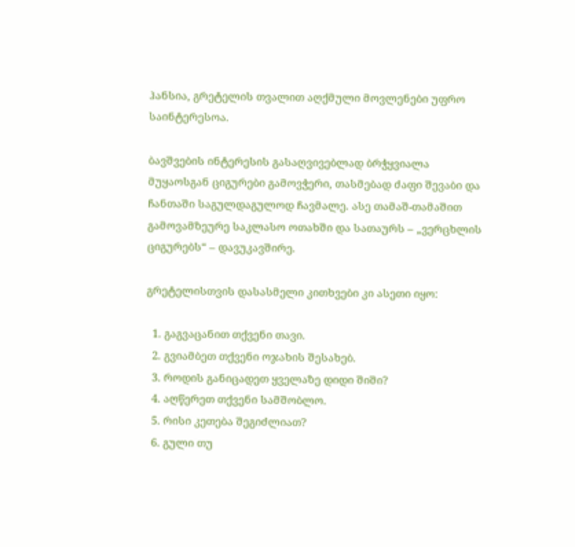ჰანსია, გრეტელის თვალით აღქმული მოვლენები უფრო საინტერესოა.

ბავშვების ინტერესის გასაღვივებლად ბრჭყვიალა მუყაოსგან ციგურები გამოვჭერი, თასმებად ძაფი შევაბი და ჩანთაში საგულდაგულოდ ჩავმალე. ასე თამაშ-თამაშით გამოვამზეურე საკლასო ოთახში და სათაურს – „ვერცხლის ციგურებს“ – დავუკავშირე.

გრეტელისთვის დასასმელი კითხვები კი ასეთი იყო:

  1. გაგვაცანით თქვენი თავი.
  2. გვიამბეთ თქვენი ოჯახის შესახებ.
  3. როდის განიცადეთ ყველაზე დიდი შიში?
  4. აღწერეთ თქვენი სამშობლო.
  5. რისი კეთება შეგიძლიათ?
  6. გული თუ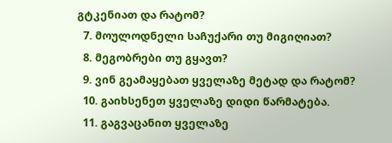გტკენიათ და რატომ?
  7. მოულოდნელი საჩუქარი თუ მიგიღიათ?
  8. მეგობრები თუ გყავთ?
  9. ვინ გეამაყებათ ყველაზე მეტად და რატომ?
  10. გაიხსენეთ ყველაზე დიდი წარმატება.
  11. გაგვაცანით ყველაზე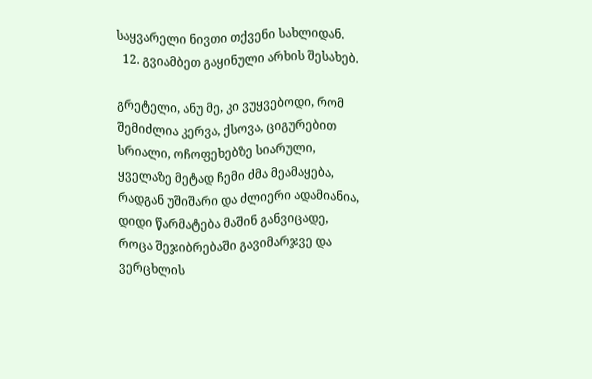საყვარელი ნივთი თქვენი სახლიდან.
  12. გვიამბეთ გაყინული არხის შესახებ.

გრეტელი, ანუ მე, კი ვუყვებოდი, რომ შემიძლია კერვა, ქსოვა, ციგურებით სრიალი, ოჩოფეხებზე სიარული, ყველაზე მეტად ჩემი ძმა მეამაყება, რადგან უშიშარი და ძლიერი ადამიანია, დიდი წარმატება მაშინ განვიცადე, როცა შეჯიბრებაში გავიმარჯვე და ვერცხლის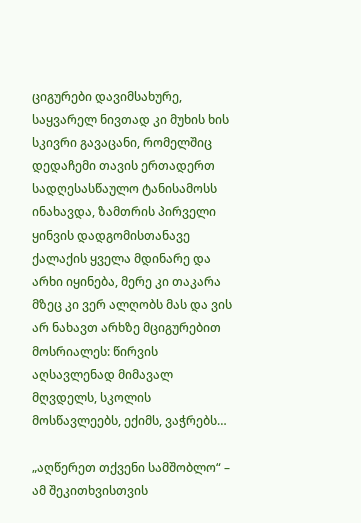ციგურები დავიმსახურე, საყვარელ ნივთად კი მუხის ხის სკივრი გავაცანი, რომელშიც დედაჩემი თავის ერთადერთ სადღესასწაულო ტანისამოსს ინახავდა, ზამთრის პირველი ყინვის დადგომისთანავე ქალაქის ყველა მდინარე და არხი იყინება, მერე კი თაკარა მზეც კი ვერ ალღობს მას და ვის არ ნახავთ არხზე მციგურებით მოსრიალეს: წირვის აღსავლენად მიმავალ მღვდელს, სკოლის მოსწავლეებს, ექიმს, ვაჭრებს…

„აღწერეთ თქვენი სამშობლო“ – ამ შეკითხვისთვის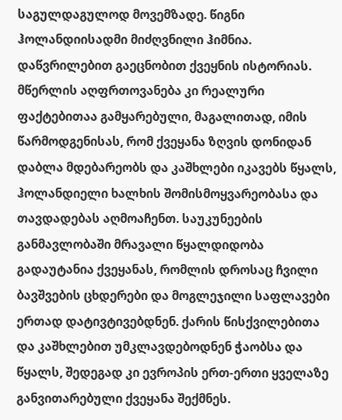საგულდაგულოდ მოვემზადე. წიგნი ჰოლანდიისადმი მიძღვნილი ჰიმნია. დაწვრილებით გაეცნობით ქვეყნის ისტორიას. მწერლის აღფრთოვანება კი რეალური ფაქტებითაა გამყარებული, მაგალითად, იმის წარმოდგენისას, რომ ქვეყანა ზღვის დონიდან დაბლა მდებარეობს და კაშხლები იკავებს წყალს, ჰოლანდიელი ხალხის შომისმოყვარეობასა და თავდადებას აღმოაჩენთ. საუკუნეების განმავლობაში მრავალი წყალდიდობა გადაუტანია ქვეყანას, რომლის დროსაც ჩვილი ბავშვების ცხდერები და მოგლეჯილი საფლავები ერთად დატივტივებდნენ. ქარის წისქვილებითა და კაშხლებით უმკლავდებოდნენ ჭაობსა და წყალს, შედეგად კი ევროპის ერთ-ერთი ყველაზე განვითარებული ქვეყანა შექმნეს.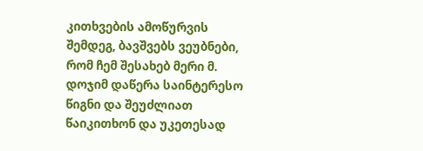კითხვების ამოწურვის შემდეგ, ბავშვებს ვეუბნები, რომ ჩემ შესახებ მერი მ. დოჯიმ დაწერა საინტერესო წიგნი და შეუძლიათ წაიკითხონ და უკეთესად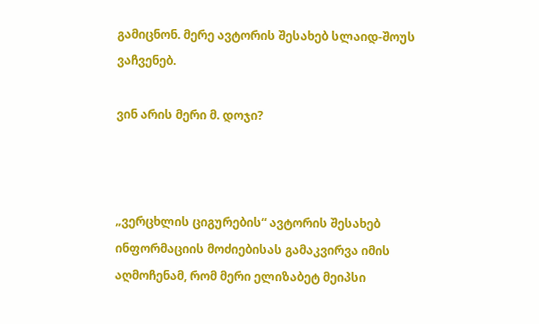გამიცნონ. მერე ავტორის შესახებ სლაიდ-შოუს ვაჩვენებ.

ვინ არის მერი მ. დოჯი?



„ვერცხლის ციგურების“ ავტორის შესახებ ინფორმაციის მოძიებისას გამაკვირვა იმის აღმოჩენამ, რომ მერი ელიზაბეტ მეიპსი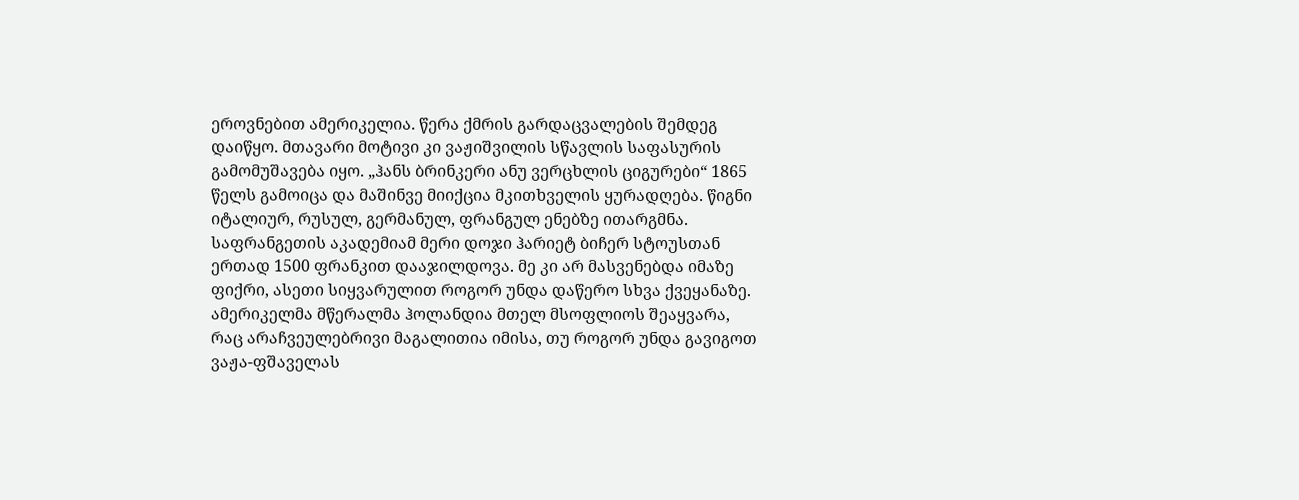ეროვნებით ამერიკელია. წერა ქმრის გარდაცვალების შემდეგ დაიწყო. მთავარი მოტივი კი ვაჟიშვილის სწავლის საფასურის გამომუშავება იყო. „ჰანს ბრინკერი ანუ ვერცხლის ციგურები“ 1865 წელს გამოიცა და მაშინვე მიიქცია მკითხველის ყურადღება. წიგნი იტალიურ, რუსულ, გერმანულ, ფრანგულ ენებზე ითარგმნა. საფრანგეთის აკადემიამ მერი დოჯი ჰარიეტ ბიჩერ სტოუსთან ერთად 1500 ფრანკით დააჯილდოვა. მე კი არ მასვენებდა იმაზე ფიქრი, ასეთი სიყვარულით როგორ უნდა დაწერო სხვა ქვეყანაზე. ამერიკელმა მწერალმა ჰოლანდია მთელ მსოფლიოს შეაყვარა, რაც არაჩვეულებრივი მაგალითია იმისა, თუ როგორ უნდა გავიგოთ ვაჟა-ფშაველას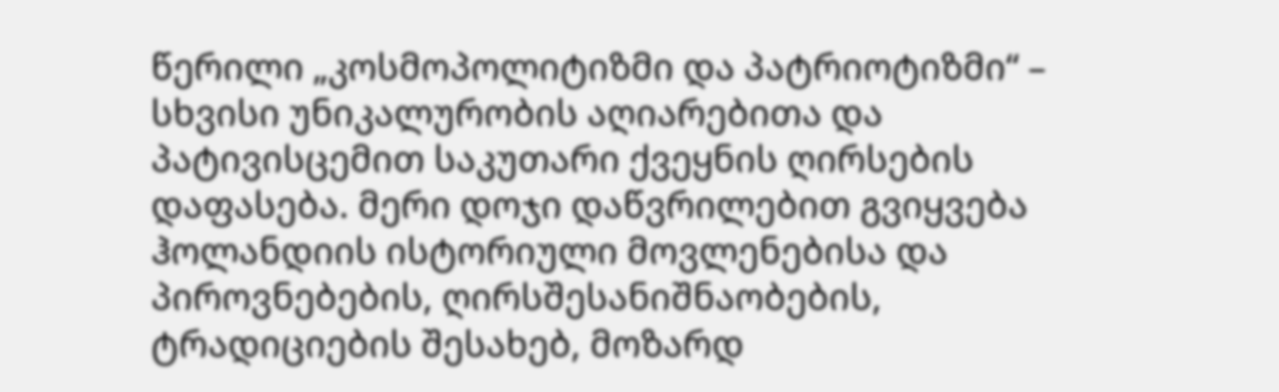წერილი „კოსმოპოლიტიზმი და პატრიოტიზმი“ – სხვისი უნიკალურობის აღიარებითა და პატივისცემით საკუთარი ქვეყნის ღირსების დაფასება. მერი დოჯი დაწვრილებით გვიყვება ჰოლანდიის ისტორიული მოვლენებისა და  პიროვნებების, ღირსშესანიშნაობების, ტრადიციების შესახებ, მოზარდ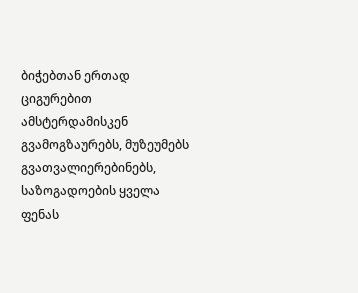ბიჭებთან ერთად ციგურებით ამსტერდამისკენ გვამოგზაურებს, მუზეუმებს გვათვალიერებინებს, საზოგადოების ყველა ფენას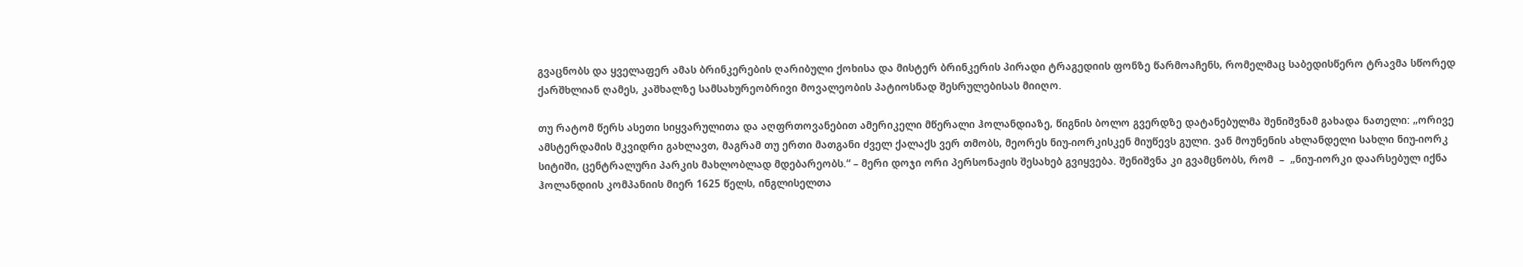გვაცნობს და ყველაფერ ამას ბრინკერების ღარიბული ქოხისა და მისტერ ბრინკერის პირადი ტრაგედიის ფონზე წარმოაჩენს, რომელმაც საბედისწერო ტრავმა სწორედ ქარშხლიან ღამეს, კაშხალზე სამსახურეობრივი მოვალეობის პატიოსნად შესრულებისას მიიღო.

თუ რატომ წერს ასეთი სიყვარულითა და აღფრთოვანებით ამერიკელი მწერალი ჰოლანდიაზე, წიგნის ბოლო გვერდზე დატანებულმა შენიშვნამ გახადა ნათელი: „ორივე ამსტერდამის მკვიდრი გახლავთ, მაგრამ თუ ერთი მათგანი ძველ ქალაქს ვერ თმობს, მეორეს ნიუ-იორკისკენ მიუწევს გული. ვან მოუნენის ახლანდელი სახლი ნიუ-იორკ სიტიში, ცენტრალური პარკის მახლობლად მდებარეობს.“ – მერი დოჯი ორი პერსონაჟის შესახებ გვიყვება. შენიშვნა კი გვამცნობს, რომ  –  „ნიუ-იორკი დაარსებულ იქნა ჰოლანდიის კომპანიის მიერ 1625 წელს, ინგლისელთა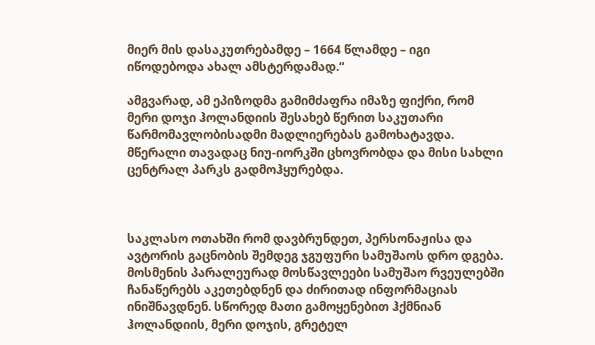მიერ მის დასაკუთრებამდე – 1664 წლამდე – იგი იწოდებოდა ახალ ამსტერდამად.“

ამგვარად, ამ ეპიზოდმა გამიმძაფრა იმაზე ფიქრი, რომ მერი დოჯი ჰოლანდიის შესახებ წერით საკუთარი წარმომავლობისადმი მადლიერებას გამოხატავდა. მწერალი თავადაც ნიუ-იორკში ცხოვრობდა და მისი სახლი ცენტრალ პარკს გადმოჰყურებდა.



საკლასო ოთახში რომ დავბრუნდეთ, პერსონაჟისა და ავტორის გაცნობის შემდეგ ჯგუფური სამუშაოს დრო დგება. მოსმენის პარალეურად მოსწავლეები სამუშაო რვეულებში  ჩანაწერებს აკეთებდნენ და ძირითად ინფორმაციას ინიშნავდნენ. სწორედ მათი გამოყენებით ჰქმნიან ჰოლანდიის, მერი დოჯის, გრეტელ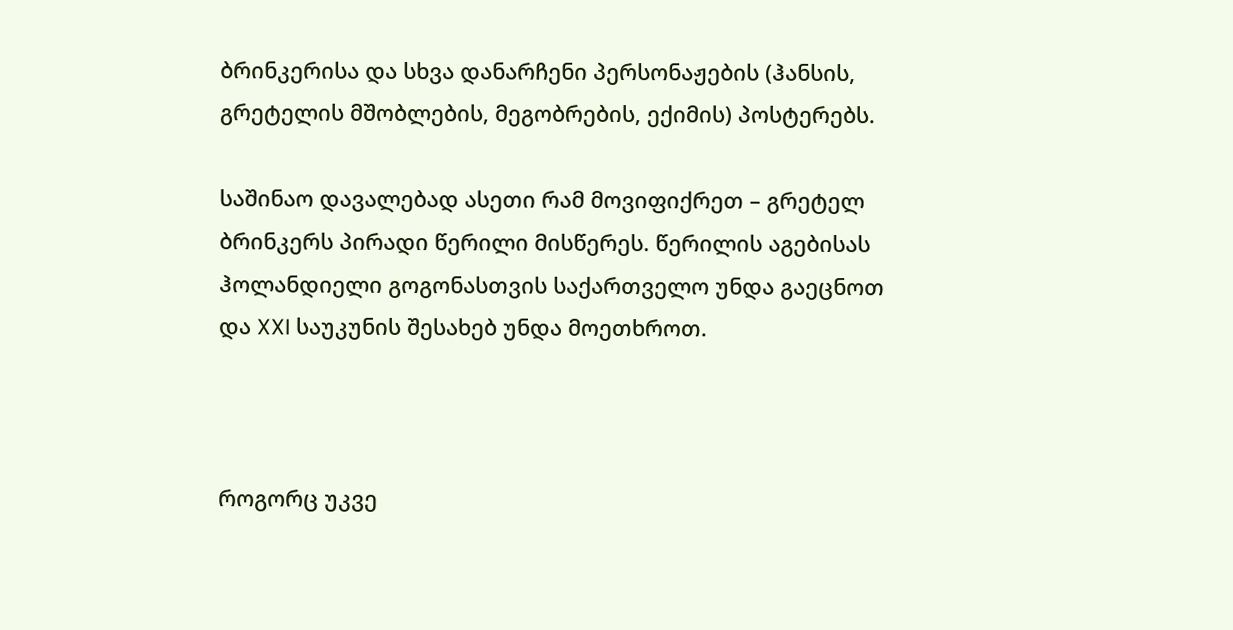ბრინკერისა და სხვა დანარჩენი პერსონაჟების (ჰანსის, გრეტელის მშობლების, მეგობრების, ექიმის) პოსტერებს.

საშინაო დავალებად ასეთი რამ მოვიფიქრეთ – გრეტელ ბრინკერს პირადი წერილი მისწერეს. წერილის აგებისას ჰოლანდიელი გოგონასთვის საქართველო უნდა გაეცნოთ და XXI საუკუნის შესახებ უნდა მოეთხროთ.



როგორც უკვე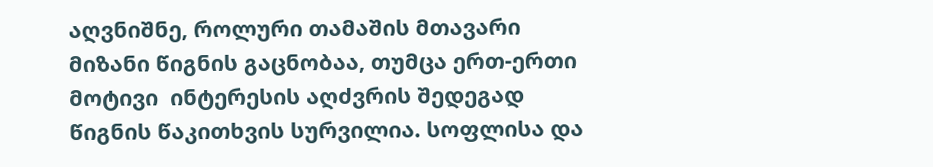აღვნიშნე, როლური თამაშის მთავარი მიზანი წიგნის გაცნობაა, თუმცა ერთ-ერთი მოტივი  ინტერესის აღძვრის შედეგად წიგნის წაკითხვის სურვილია. სოფლისა და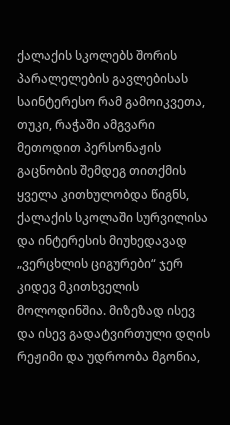ქალაქის სკოლებს შორის პარალელების გავლებისას საინტერესო რამ გამოიკვეთა, თუკი, რაჭაში ამგვარი მეთოდით პერსონაჟის გაცნობის შემდეგ თითქმის ყველა კითხულობდა წიგნს, ქალაქის სკოლაში სურვილისა და ინტერესის მიუხედავად „ვერცხლის ციგურები“ ჯერ კიდევ მკითხველის მოლოდინშია. მიზეზად ისევ და ისევ გადატვირთული დღის რეჟიმი და უდროობა მგონია,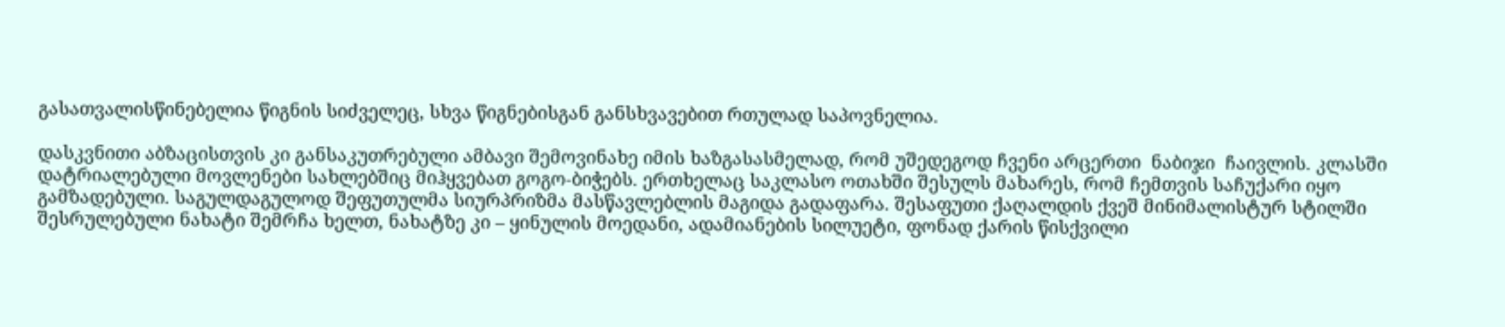გასათვალისწინებელია წიგნის სიძველეც, სხვა წიგნებისგან განსხვავებით რთულად საპოვნელია.

დასკვნითი აბზაცისთვის კი განსაკუთრებული ამბავი შემოვინახე იმის ხაზგასასმელად, რომ უშედეგოდ ჩვენი არცერთი  ნაბიჯი  ჩაივლის. კლასში დატრიალებული მოვლენები სახლებშიც მიჰყვებათ გოგო-ბიჭებს. ერთხელაც საკლასო ოთახში შესულს მახარეს, რომ ჩემთვის საჩუქარი იყო გამზადებული. საგულდაგულოდ შეფუთულმა სიურპრიზმა მასწავლებლის მაგიდა გადაფარა. შესაფუთი ქაღალდის ქვეშ მინიმალისტურ სტილში შესრულებული ნახატი შემრჩა ხელთ, ნახატზე კი – ყინულის მოედანი, ადამიანების სილუეტი, ფონად ქარის წისქვილი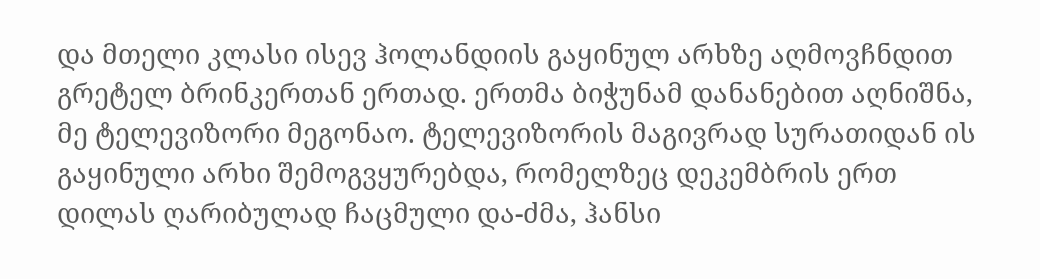და მთელი კლასი ისევ ჰოლანდიის გაყინულ არხზე აღმოვჩნდით გრეტელ ბრინკერთან ერთად. ერთმა ბიჭუნამ დანანებით აღნიშნა, მე ტელევიზორი მეგონაო. ტელევიზორის მაგივრად სურათიდან ის გაყინული არხი შემოგვყურებდა, რომელზეც დეკემბრის ერთ დილას ღარიბულად ჩაცმული და-ძმა, ჰანსი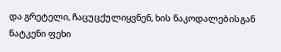და გრეტელი, ჩაცუცქულიყვნენ, ხის ნაკოდალებისგან ნატკენი ფეხი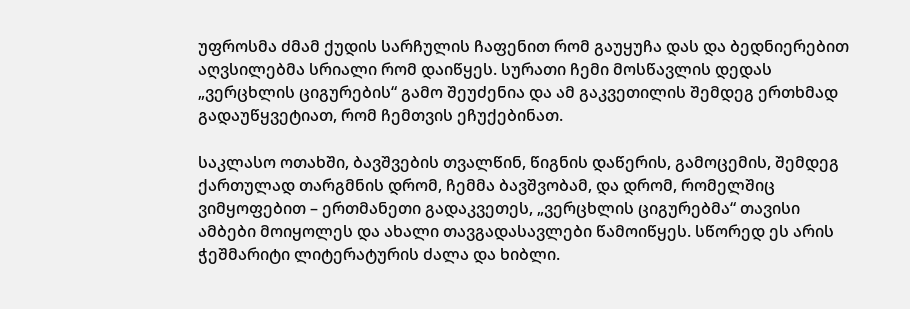უფროსმა ძმამ ქუდის სარჩულის ჩაფენით რომ გაუყუჩა დას და ბედნიერებით აღვსილებმა სრიალი რომ დაიწყეს. სურათი ჩემი მოსწავლის დედას „ვერცხლის ციგურების“ გამო შეუძენია და ამ გაკვეთილის შემდეგ ერთხმად გადაუწყვეტიათ, რომ ჩემთვის ეჩუქებინათ.

საკლასო ოთახში, ბავშვების თვალწინ, წიგნის დაწერის, გამოცემის, შემდეგ ქართულად თარგმნის დრომ, ჩემმა ბავშვობამ, და დრომ, რომელშიც ვიმყოფებით – ერთმანეთი გადაკვეთეს, „ვერცხლის ციგურებმა“ თავისი ამბები მოიყოლეს და ახალი თავგადასავლები წამოიწყეს. სწორედ ეს არის ჭეშმარიტი ლიტერატურის ძალა და ხიბლი.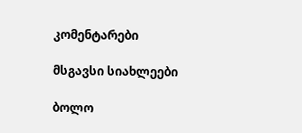კომენტარები

მსგავსი სიახლეები

ბოლო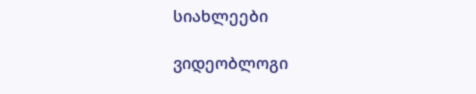სიახლეები

ვიდეობლოგი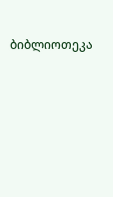ბიბლიოთეკა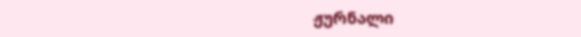ჟურნალი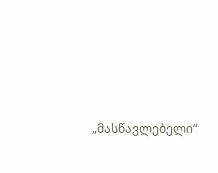„მასწავლებელი“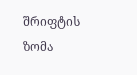შრიფტის ზომა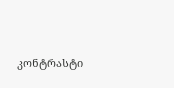კონტრასტი